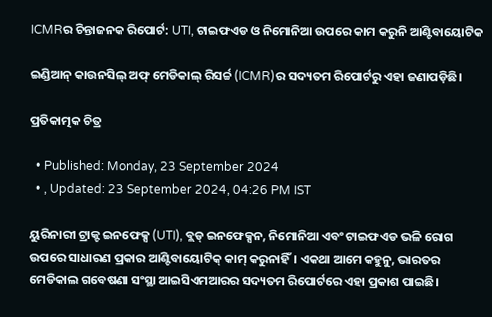ICMRର ଚିନ୍ତାଜନକ ରିପୋର୍ଟ: UTI, ଟାଇଫଏଡ ଓ ନିମୋନିଆ ଉପରେ କାମ କରୁନି ଆଣ୍ଟିବାୟୋଟିକ

ଇଣ୍ଡିଆନ୍ କାଉନସିଲ୍ ଅଫ୍ ମେଡିକାଲ୍ ରିସର୍ଚ୍ଚ (ICMR)ର ସଦ୍ୟତମ ରିପୋର୍ଟରୁ ଏହା ଜଣାପଡ଼ିଛି।

ପ୍ରତିକାତ୍ମକ ଚିତ୍ର

  • Published: Monday, 23 September 2024
  • , Updated: 23 September 2024, 04:26 PM IST

ୟୁରିନାରୀ ଟ୍ରାକ୍ଟ ଇନଫେକ୍ସ (UTI), ବ୍ଲଡ୍ ଇନଫେକ୍ସନ, ନିମୋନିଆ ଏବଂ ଟାଇଫଏଡ ଭଳି ରୋଗ ଉପରେ ସାଧାରଣ ପ୍ରକାର ଆଣ୍ଟିବାୟୋଟିକ୍ କାମ୍ କରୁନାହିଁ। ଏକଥା ଆମେ କହୁନୁ, ଭାରତର ମେଡିକାଲ ଗବେଷଣା ସଂସ୍ଥା ଆଇସିଏମଆରର ସଦ୍ୟତମ ରିପୋର୍ଟରେ ଏହା ପ୍ରକାଶ ପାଇଛି।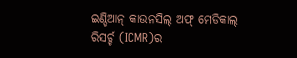ଇଣ୍ଡିଆନ୍ କାଉନସିଲ୍ ଅଫ୍ ମେଡିକାଲ୍ ରିସର୍ଚ୍ଚ (ICMR)ର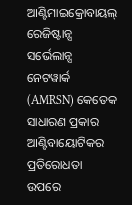ଆଣ୍ଟିମାଇକ୍ରୋବାୟଲ୍ ରେଜିଷ୍ଟାନ୍ସ ସର୍ଭେଲାନ୍ସ ନେଟୱାର୍କ (AMRSN) କେତେକ ସାଧାରଣ ପ୍ରକାର ଆଣ୍ଟିବାୟୋଟିକର ପ୍ରତିରୋଧତା ଉପରେ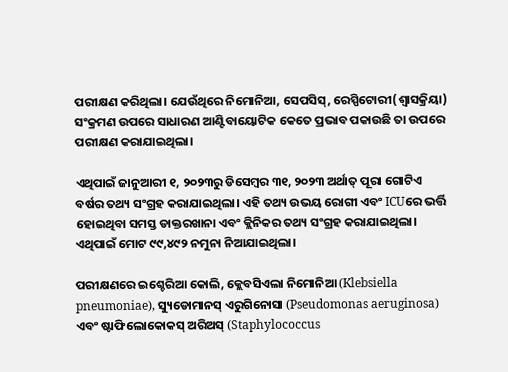ପରୀକ୍ଷଣ କରିଥିଲା। ଯେଉଁଥିରେ ନିମୋନିଆ, ସେପସିସ୍, ରେସ୍ପିଟୋରୀ(ଶ୍ୱାସକ୍ରିୟା) ସଂକ୍ରମଣ ଉପରେ ସାଧାରଣ ଆଣ୍ଟିବାୟୋଟିକ କେତେ ପ୍ରଭାବ ପକାଉଛି ତା ଉପରେ ପରୀକ୍ଷଣ କରାଯାଇଥିଲା।

ଏଥିପାଇଁ ଜାନୁଆରୀ ୧, ୨୦୨୩ରୁ ଡିସେମ୍ବର ୩୧, ୨୦୨୩ ଅର୍ଥାତ୍ ପୂରା ଗୋଟିଏ ବର୍ଷର ତଥ୍ୟ ସଂଗ୍ରହ କରାଯାଇଥିଲା। ଏହି ତଥ୍ୟ ଉଭୟ ରୋଗୀ ଏବଂ ICUରେ ଭର୍ତ୍ତି ହୋଇଥିବା ସମସ୍ତ ଡାକ୍ତରଖାନା ଏବଂ କ୍ଲିନିକର ତଥ୍ୟ ସଂଗ୍ରହ କରାଯାଇଥିଲା। ଏଥିପାଇଁ ମୋଟ ୯୯,୪୯୨ ନମୁନା ନିଆଯାଇଥିଲା।

ପରୀକ୍ଷଣରେ ଇଶ୍ଚେରିଆ କୋଲି, କ୍ଲେବସିଏଲା ନିମୋନିଆ (Klebsiella pneumoniae), ସ୍ୟୁଡୋମାନସ୍ ଏରୁଗିନୋସା (Pseudomonas aeruginosa) ଏବଂ ଷ୍ଟାଫିଲୋକୋକସ୍ ଅରିଅସ୍ (Staphylococcus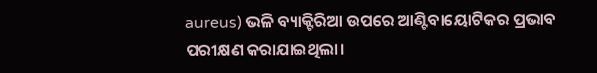aureus) ଭଳି ବ୍ୟାକ୍ଟିରିଆ ଉପରେ ଆଣ୍ଟିବାୟୋଟିକର ପ୍ରଭାବ ପରୀକ୍ଷଣ କରାଯାଇଥିଲା।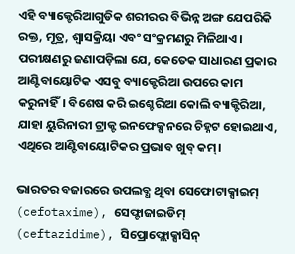ଏହି ବ୍ୟାକ୍ଟେରିଆଗୁଡିକ ଶରୀରର ବିଭିନ୍ନ ଅଙ୍ଗ ଯେପରିକି ରକ୍ତ, ମୂତ୍ର, ଶ୍ୱାସକ୍ରିୟା ଏବଂ ସଂକ୍ରମଣରୁ ମିଳିଥାଏ। ପରୀକ୍ଷଣରୁ ଜଣାପଡ଼ିଲା ଯେ, କେତେକ ସାଧାରଣ ପ୍ରକାର ଆଣ୍ଟିବାୟୋଟିକ ଏସବୁ ବ୍ୟାକ୍ଟେରିଆ ଉପରେ କାମ କରୁନାହିଁ। ବିଶେଷ କରି ଇଶ୍ଚେରିଆ କୋଲି ବ୍ୟାକ୍ଟିରିଆ, ଯାହା ୟୁରିନାରୀ ଟ୍ରାକ୍ଟ ଇନଫେକ୍ସନରେ ଚିହ୍ନଟ ହୋଇଥାଏ, ଏଥିରେ ଆଣ୍ଟିବାୟୋଟିକର ପ୍ରଭାବ ଖୁବ୍ କମ୍।

ଭାରତର ବଜାରରେ ଉପଲବ୍ଧ ଥିବା ସେଫୋଟାକ୍ସାଇମ୍ (cefotaxime), ସେଫ୍ଟାଜାଇଡିମ୍ (ceftazidime), ସିପ୍ରୋଫ୍ଲୋକ୍ସାସିନ୍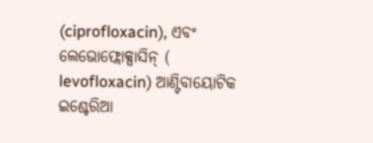(ciprofloxacin), ଏବଂ ଲେଭୋଫ୍ଲୋକ୍ସାସିନ୍ ( levofloxacin) ଆଣ୍ଟିବାୟୋଟିକ ଇଶ୍ଚେରିଆ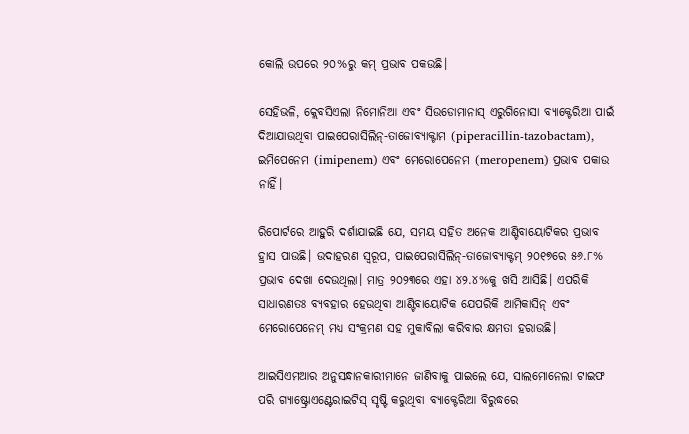କୋଲି ଉପରେ ୨୦%ରୁ କମ୍ ପ୍ରଭାବ ପକଉଛି।

ସେହିଭଳି, କ୍ଲେବସିଏଲା ନିମୋନିଆ ଏବଂ ସିଉଡୋମାନାସ୍ ଏରୁଗିନୋସା ବ୍ୟାକ୍ଟେରିଆ ପାଇଁ ଦିଆଯାଉଥିବା ପାଇପେରାସିଲିନ୍-ତାଜୋବ୍ୟାକ୍ଟାମ (piperacillin-tazobactam), ଇମିପେନେମ (imipenem) ଏବଂ ମେରୋପେନେମ (meropenem) ପ୍ରଭାବ ପକାଉ ନାହିଁ।

ରିପୋର୍ଟରେ ଆହୁରି ଦର୍ଶାଯାଇଛି ଯେ, ସମୟ ସହିତ ଅନେକ ଆଣ୍ଟିବାୟୋଟିକର ପ୍ରଭାବ ହ୍ରାସ ପାଉଛି। ଉଦାହରଣ ସ୍ୱରୂପ, ପାଇପେରାସିଲିନ୍-ତାଜୋବ୍ୟାକ୍ଟମ୍ ୨୦୧୭ରେ ୫୬.୮% ପ୍ରଭାବ ଦେଖା ଦେଉଥିଲା। ମାତ୍ର ୨୦୨୩ରେ ଏହା ୪୨.୪%କୁ ଖସି ଆସିଛି। ଏପରିକି ସାଧାରଣତଃ ବ୍ୟବହାର ହେଉଥିବା ଆଣ୍ଟିବାୟୋଟିକ ଯେପରିକି ଆମିକାସିନ୍ ଏବଂ ମେରୋପେନେମ୍ ମଧ୍ୟ ସଂକ୍ରମଣ ସହ ମୁକାବିଲା କରିବାର କ୍ଷମତା ହରାଉଛି।

ଆଇସିଏମଆର ଅନୁସନ୍ଧାନକାରୀମାନେ ଜାଣିବାକୁ ପାଇଲେ ଯେ, ସାଲମୋନେଲା ଟାଇଫ ପରି ଗ୍ୟାଷ୍ଟ୍ରୋଏଣ୍ଟେରାଇଟିସ୍ ସୃଷ୍ଟି କରୁଥିବା ବ୍ୟାକ୍ଟେରିଆ ବିରୁଦ୍ଧରେ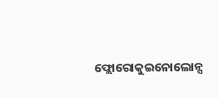ଫ୍ଲୋରୋକୁଇନୋଲୋନ୍ସ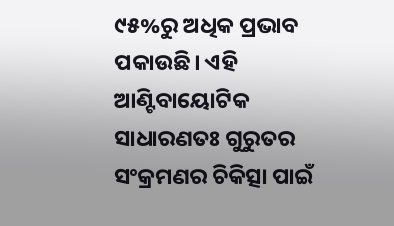୯୫%ରୁ ଅଧିକ ପ୍ରଭାବ ପକାଉଛି। ଏହି ଆଣ୍ଟିବାୟୋଟିକ ସାଧାରଣତଃ ଗୁରୁତର ସଂକ୍ରମଣର ଚିକିତ୍ସା ପାଇଁ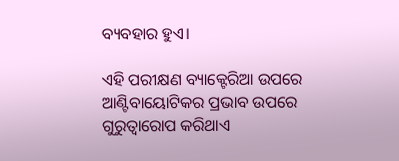ବ୍ୟବହାର ହୁଏ।

ଏହି ପରୀକ୍ଷଣ ବ୍ୟାକ୍ଟେରିଆ ଉପରେ ଆଣ୍ଟିବାୟୋଟିକର ପ୍ରଭାବ ଉପରେ ଗୁରୁତ୍ୱାରୋପ କରିଥାଏ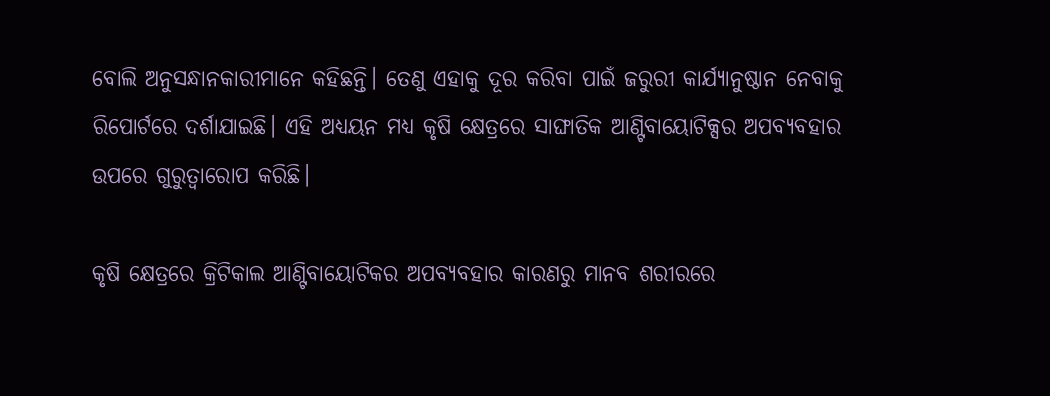ବୋଲି ଅନୁସନ୍ଧାନକାରୀମାନେ କହିଛନ୍ତି। ତେଣୁ ଏହାକୁ ଦୂର କରିବା ପାଇଁ ଜରୁରୀ କାର୍ଯ୍ୟାନୁଷ୍ଠାନ ନେବାକୁ ରିପୋର୍ଟରେ ଦର୍ଶାଯାଇଛି। ଏହି ଅଧ୍ୟୟନ ମଧ୍ୟ କୃଷି କ୍ଷେତ୍ରରେ ସାଙ୍ଘାତିକ ଆଣ୍ଟିବାୟୋଟିକ୍ସର ଅପବ୍ୟବହାର ଉପରେ ଗୁରୁତ୍ୱାରୋପ କରିଛି।

କୃଷି କ୍ଷେତ୍ରରେ କ୍ରିଟିକାଲ ଆଣ୍ଟିବାୟୋଟିକର ଅପବ୍ୟବହାର କାରଣରୁ ମାନବ ଶରୀରରେ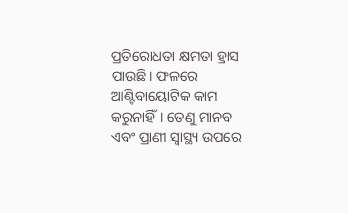ପ୍ରତିରୋଧତା କ୍ଷମତା ହ୍ରାସ ପାଉଛି। ଫଳରେ ଆଣ୍ଟିବାୟୋଟିକ କାମ କରୁନାହିଁ। ତେଣୁ ମାନବ ଏବଂ ପ୍ରାଣୀ ସ୍ୱାସ୍ଥ୍ୟ ଉପରେ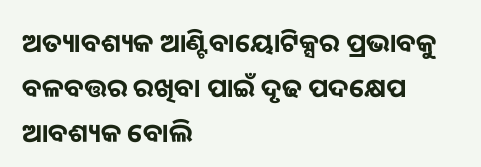ଅତ୍ୟାବଶ୍ୟକ ଆଣ୍ଟିବାୟୋଟିକ୍ସର ପ୍ରଭାବକୁ ବଳବତ୍ତର ରଖିବା ପାଇଁ ଦୃଢ ପଦକ୍ଷେପ ଆବଶ୍ୟକ ବୋଲି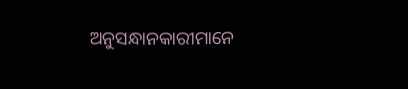ଅନୁସନ୍ଧାନକାରୀମାନେ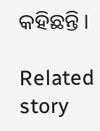କହିଛନ୍ତି।

Related story